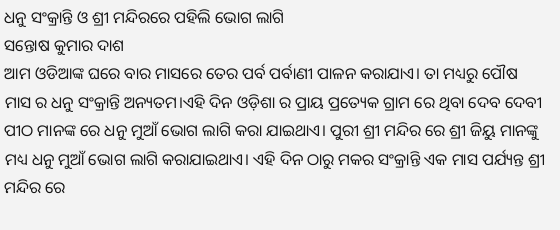ଧନୁ ସଂକ୍ରାନ୍ତି ଓ ଶ୍ରୀ ମନ୍ଦିରରେ ପହିଲି ଭୋଗ ଲାଗି
ସନ୍ତୋଷ କୁମାର ଦାଶ
ଆମ ଓଡିଆଙ୍କ ଘରେ ବାର ମାସରେ ତେର ପର୍ବ ପର୍ବାଣୀ ପାଳନ କରାଯାଏ। ତା ମଧ୍ୟରୁ ପୌଷ ମାସ ର ଧନୁ ସଂକ୍ରାନ୍ତି ଅନ୍ୟତମ।ଏହି ଦିନ ଓଡ଼ିଶା ର ପ୍ରାୟ ପ୍ରତ୍ୟେକ ଗ୍ରାମ ରେ ଥିବା ଦେବ ଦେବୀ ପୀଠ ମାନଙ୍କ ରେ ଧନୁ ମୁଆଁ ଭୋଗ ଲାଗି କରା ଯାଇଥାଏ। ପୁରୀ ଶ୍ରୀ ମନ୍ଦିର ରେ ଶ୍ରୀ ଜିୟୁ ମାନଙ୍କୁ ମଧ୍ୟ ଧନୁ ମୁଆଁ ଭୋଗ ଲାଗି କରାଯାଇଥାଏ। ଏହି ଦିନ ଠାରୁ ମକର ସଂକ୍ରାନ୍ତି ଏକ ମାସ ପର୍ଯ୍ୟନ୍ତ ଶ୍ରୀ ମନ୍ଦିର ରେ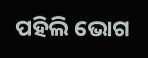ପହିଲି ଭୋଗ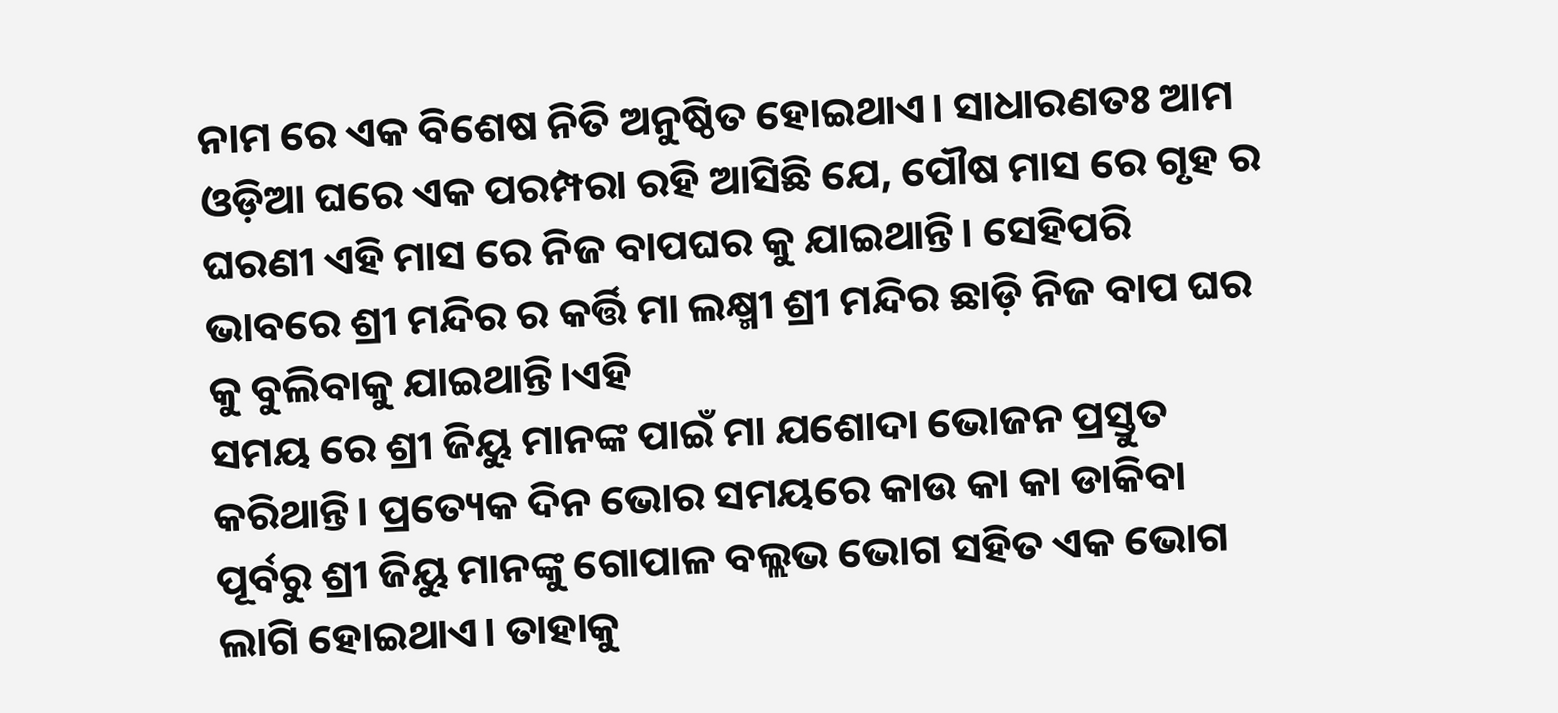ନାମ ରେ ଏକ ବିଶେଷ ନିତି ଅନୁଷ୍ଠିତ ହୋଇଥାଏ। ସାଧାରଣତଃ ଆମ ଓଡ଼ିଆ ଘରେ ଏକ ପରମ୍ପରା ରହି ଆସିଛି ଯେ, ପୌଷ ମାସ ରେ ଗୃହ ର ଘରଣୀ ଏହି ମାସ ରେ ନିଜ ବାପଘର କୁ ଯାଇଥାନ୍ତି। ସେହିପରି ଭାବରେ ଶ୍ରୀ ମନ୍ଦିର ର କର୍ତ୍ତି ମା ଲକ୍ଷ୍ମୀ ଶ୍ରୀ ମନ୍ଦିର ଛାଡ଼ି ନିଜ ବାପ ଘର କୁ ବୁଲିବାକୁ ଯାଇଥାନ୍ତି।ଏହି
ସମୟ ରେ ଶ୍ରୀ ଜିୟୁ ମାନଙ୍କ ପାଇଁ ମା ଯଶୋଦା ଭୋଜନ ପ୍ରସ୍ତୁତ କରିଥାନ୍ତି। ପ୍ରତ୍ୟେକ ଦିନ ଭୋର ସମୟରେ କାଉ କା କା ଡାକିବା ପୂର୍ବରୁ ଶ୍ରୀ ଜିୟୁ ମାନଙ୍କୁ ଗୋପାଳ ବଲ୍ଲଭ ଭୋଗ ସହିତ ଏକ ଭୋଗ ଲାଗି ହୋଇଥାଏ। ତାହାକୁ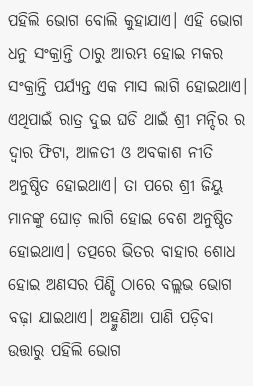ପହିଲି ଭୋଗ ବୋଲି କୁହାଯାଏ। ଏହି ଭୋଗ ଧନୁ ସଂକ୍ରାନ୍ତି ଠାରୁ ଆରମ୍ଭ ହୋଇ ମକର ସଂକ୍ରାନ୍ତି ପର୍ଯ୍ୟନ୍ତ ଏକ ମାସ ଲାଗି ହୋଇଥାଏ। ଏଥିପାଇଁ ରାତ୍ର ଦୁଇ ଘଡି ଥାଇଁ ଶ୍ରୀ ମନ୍ଦିର ର ଦ୍ଵାର ଫିଟା, ଆଳତୀ ଓ ଅବକାଶ ନୀତି ଅନୁଷ୍ଠିତ ହୋଇଥାଏ। ତା ପରେ ଶ୍ରୀ ଜିୟୁ ମାନଙ୍କୁ ଘୋଡ଼ ଲାଗି ହୋଇ ବେଶ ଅନୁଷ୍ଠିତ ହୋଇଥାଏ। ତତ୍ପରେ ଭିତର ବାହାର ଶୋଧ ହୋଇ ଅଣସର ପିଣ୍ଡି ଠାରେ ବଲ୍ଲଭ ଭୋଗ ବଢ଼ା ଯାଇଥାଏ। ଅହ୍ମୁଣିଆ ପାଣି ପଡ଼ିବା ଉତ୍ତାରୁ ପହିଲି ଭୋଗ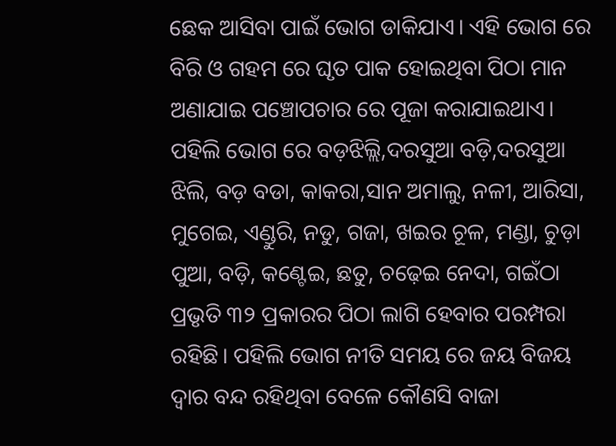ଛେକ ଆସିବା ପାଇଁ ଭୋଗ ଡାକିଯାଏ। ଏହି ଭୋଗ ରେ ବିରି ଓ ଗହମ ରେ ଘୃତ ପାକ ହୋଇଥିବା ପିଠା ମାନ ଅଣାଯାଇ ପଞ୍ଚୋପଚାର ରେ ପୂଜା କରାଯାଇଥାଏ। ପହିଲି ଭୋଗ ରେ ବଡ଼ଝିଲ୍ଲି,ଦରସୁଆ ବଡ଼ି,ଦରସୁଆ ଝିଲି, ବଡ଼ ବଡା, କାକରା,ସାନ ଅମାଲୁ, ନଳୀ, ଆରିସା, ମୁଗେଇ, ଏଣ୍ଡୁରି, ନଡୁ, ଗଜା, ଖଇର ଚୂଳ, ମଣ୍ଡା, ଚୁଡ଼ା ପୁଆ, ବଡ଼ି, କଣ୍ଟେଇ, ଛତୁ, ଚଢ଼େଇ ନେଦା, ଗଇଁଠା ପ୍ରଭୃତି ୩୨ ପ୍ରକାରର ପିଠା ଲାଗି ହେବାର ପରମ୍ପରା ରହିଛି। ପହିଲି ଭୋଗ ନୀତି ସମୟ ରେ ଜୟ ବିଜୟ ଦ୍ଵାର ବନ୍ଦ ରହିଥିବା ବେଳେ କୌଣସି ବାଜା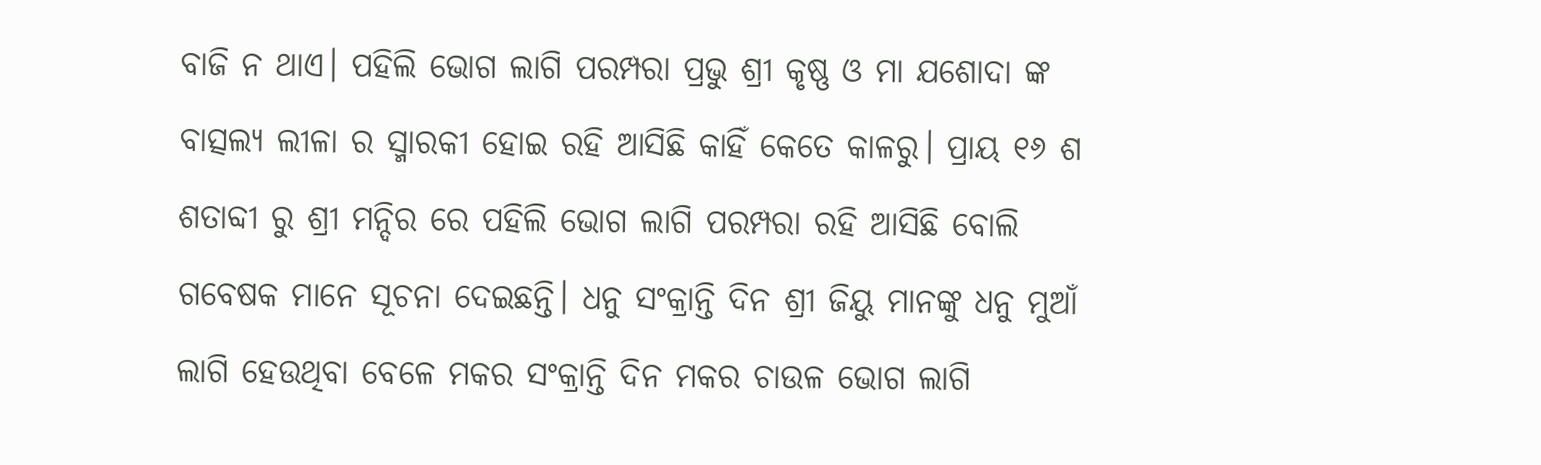ବାଜି ନ ଥାଏ। ପହିଲି ଭୋଗ ଲାଗି ପରମ୍ପରା ପ୍ରଭୁ ଶ୍ରୀ କୃଷ୍ଣ ଓ ମା ଯଶୋଦା ଙ୍କ ବାତ୍ସଲ୍ୟ ଲୀଳା ର ସ୍ମାରକୀ ହୋଇ ରହି ଆସିଛି କାହିଁ କେତେ କାଳରୁ। ପ୍ରାୟ ୧୬ ଶ ଶତାବ୍ଦୀ ରୁ ଶ୍ରୀ ମନ୍ଦିର ରେ ପହିଲି ଭୋଗ ଲାଗି ପରମ୍ପରା ରହି ଆସିଛି ବୋଲି ଗବେଷକ ମାନେ ସୂଚନା ଦେଇଛନ୍ତି। ଧନୁ ସଂକ୍ରାନ୍ତି ଦିନ ଶ୍ରୀ ଜିୟୁ ମାନଙ୍କୁ ଧନୁ ମୁଆଁ ଲାଗି ହେଉଥିବା ବେଳେ ମକର ସଂକ୍ରାନ୍ତି ଦିନ ମକର ଚାଉଳ ଭୋଗ ଲାଗି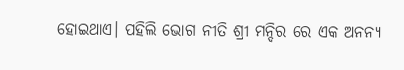ହୋଇଥାଏ। ପହିଲି ଭୋଗ ନୀତି ଶ୍ରୀ ମନ୍ଦିର ରେ ଏକ ଅନନ୍ୟ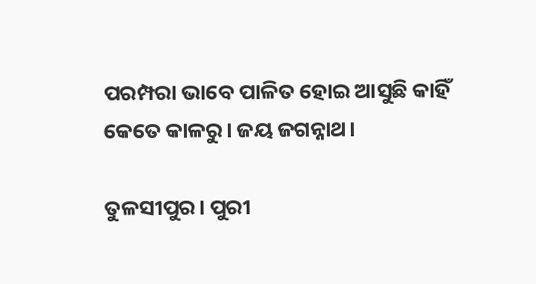ପରମ୍ପରା ଭାବେ ପାଳିତ ହୋଇ ଆସୁଛି କାହିଁ କେତେ କାଳରୁ। ଜୟ ଜଗନ୍ନାଥ।

ତୁଳସୀପୁର। ପୁରୀ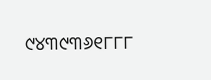୯୪୩୯୩୬୧୮୮୮